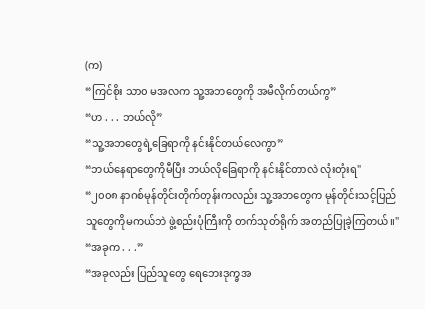(က)
“ကြင်စိုး သာ၀ မအလက သူ့အဘတွေကို အမီလိုက်တယ်ကွ”
“ဟ . . . ဘယ်လို”
“သူ့အဘတွေရဲ့ခြေရာကို နင်းနိုင်တယ်လေကွာ”
“ဘယ်နေရာတွေကိုမီပြီး ဘယ်လိုခြေရာကို နင်းနိုင်တာလဲ လုံးတုံးရ"
“၂၀၀၈ နာဂစ်မုန်တိုင်းတိုက်တုန်းကလည်း သူ့အဘတွေက မုန်တိုင်းသင့်ပြည်သူတွေကိုမကယ်ဘဲ ဖွဲ့စည်းပုံကြီးကို တက်သုတ်ရိုက် အတည်ပြုခဲ့ကြတယ်။"
“အခုက . . .”
“အခုလည်း ပြည်သူတွေ ရေဘေးဒုက္ခအ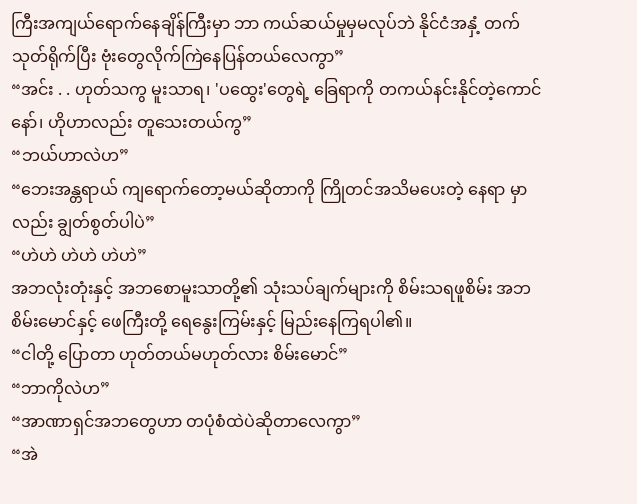ကြီးအကျယ်ရောက်နေချိန်ကြီးမှာ ဘာ ကယ်ဆယ်မှုမှမလုပ်ဘဲ နိုင်ငံအနှံ့ တက်သုတ်ရိုက်ပြီး ဗုံးတွေလိုက်ကြဲနေပြန်တယ်လေကွာ”
“အင်း . . ဟုတ်သကွ မူးသာရ၊ 'ပထွေး'တွေရဲ့ ခြေရာကို တကယ်နင်းနိုင်တဲ့ကောင်နော်၊ ဟိုဟာလည်း တူသေးတယ်ကွ”
“ဘယ်ဟာလဲဟ”
“ဘေးအန္တရာယ် ကျရောက်တော့မယ်ဆိုတာကို ကြိုတင်အသိမပေးတဲ့ နေရာ မှာလည်း ချွတ်စွတ်ပါပဲ”
“ဟဲဟဲ ဟဲဟဲ ဟဲဟဲ”
အဘလုံးတုံးနှင့် အဘစောမူးသာတို့၏ သုံးသပ်ချက်များကို စိမ်းသရဖူစိမ်း အဘ စိမ်းမောင်နှင့် ဖေကြီးတို့ ရေနွေးကြမ်းနှင့် မြည်းနေကြရပါ၏။
“ငါတို့ ပြောတာ ဟုတ်တယ်မဟုတ်လား စိမ်းမောင်”
“ဘာကိုလဲဟ”
“အာဏာရှင်အဘတွေဟာ တပုံစံထဲပဲဆိုတာလေကွာ”
“အဲ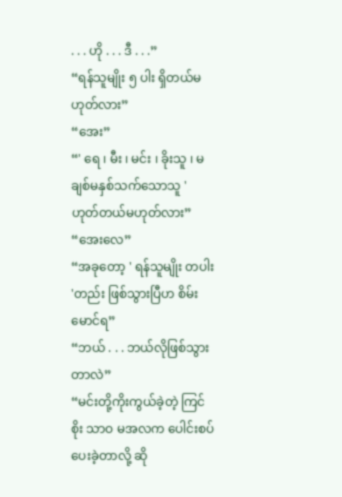. . . ဟို . . . ဒီ . . .”
“ရန်သူမျိုး ၅ ပါး ရှိတယ်မဟုတ်လား”
“အေး”
“' ရေ ၊ မီး ၊ မင်း ၊ ခိုးသူ ၊ မချစ်မနှစ်သက်သောသူ ' ဟုတ်တယ်မဟုတ်လား”
“အေးလေ”
“အခုတော့ ' ရန်သူမျိုး တပါး 'တည်း ဖြစ်သွားပြီဟ စိမ်းမောင်ရ”
“ဘယ် . . . ဘယ်လိုဖြစ်သွားတာလဲ”
“မင်းတို့ကိုးကွယ်ခဲ့တဲ့ ကြင်စိုး သာဝ မအလက ပေါင်းစပ်ပေးခဲ့တာလို့ ဆို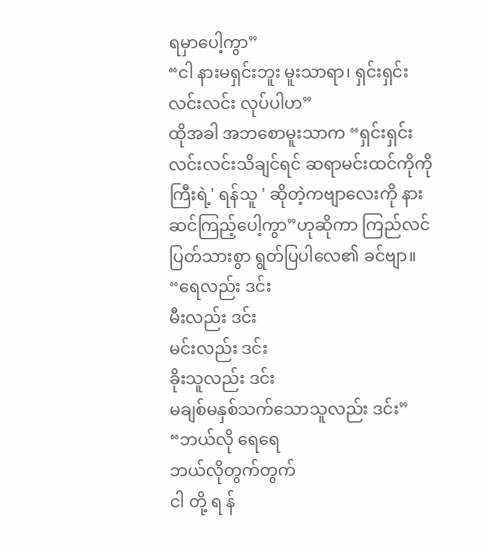ရမှာပေါ့ကွာ”
“ငါ နားမရှင်းဘူး မူးသာရာ၊ ရှင်းရှင်းလင်းလင်း လုပ်ပါဟ”
ထိုအခါ အဘစောမူးသာက “ရှင်းရှင်းလင်းလင်းသိချင်ရင် ဆရာမင်းထင်ကိုကို
ကြီးရဲ့' ရန်သူ ' ဆိုတဲ့ကဗျာလေးကို နားဆင်ကြည့်ပေါ့ကွာ”ဟုဆိုကာ ကြည်လင်ပြတ်သားစွာ ရွတ်ပြပါလေ၏ ခင်ဗျာ။
“ရေလည်း ဒင်း
မီးလည်း ဒင်း
မင်းလည်း ဒင်း
ခိုးသူလည်း ဒင်း
မချစ်မနှစ်သက်သောသူလည်း ဒင်း”
“ဘယ်လို ရေရေ
ဘယ်လိုတွက်တွက်
ငါ တို့ ရ န်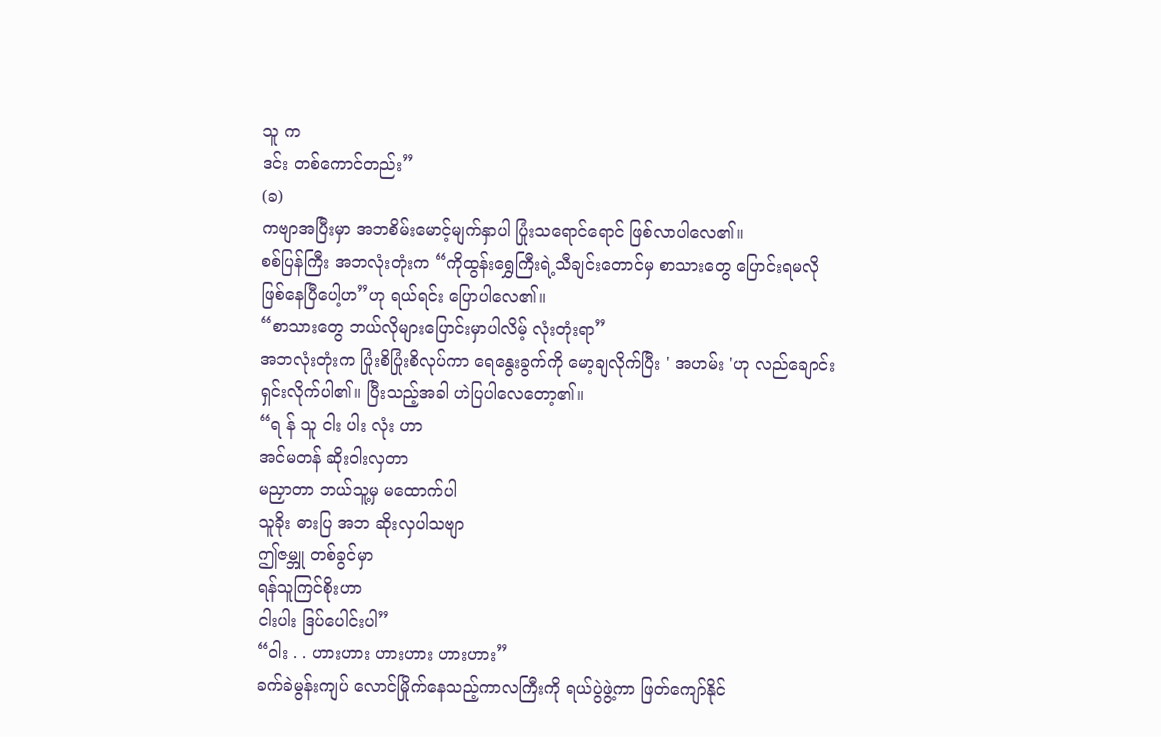သူ က
ဒင်း တစ်ကောင်တည်း”
(ခ)
ကဗျာအပြီးမှာ အဘစိမ်းမောင့်မျက်နှာပါ ပြုံးသရောင်ရောင် ဖြစ်လာပါလေ၏။
စစ်ပြန်ကြီး အဘလုံးတုံးက “ကိုထွန်းရွှေကြီးရဲ့သီချင်းတောင်မှ စာသားတွေ ပြောင်းရမလို ဖြစ်နေပြီပေါ့ဟ”ဟု ရယ်ရင်း ပြောပါလေ၏။
“စာသားတွေ ဘယ်လိုများပြောင်းမှာပါလိမ့် လုံးတုံးရာ”
အဘလုံးတုံးက ပြုံးစိပြုံးစိလုပ်ကာ ရေနွေးခွက်ကို မော့ချလိုက်ပြီး ' အဟမ်း 'ဟု လည်ချောင်းရှင်းလိုက်ပါ၏။ ပြီးသည့်အခါ ဟဲပြပါလေတော့၏။
“ရ န် သူ ငါး ပါး လုံး ဟာ
အင်မတန် ဆိုးဝါးလှတာ
မညှာတာ ဘယ်သူ့မှ မထောက်ပါ
သူခိုး ဓားပြ အဘ ဆိုးလှပါသဗျာ
ဤဇမ္ဘူ တစ်ခွင်မှာ
ရန်သူကြင်စိုးဟာ
ငါးပါး ဒြပ်ပေါင်းပါ”
“ဝါး . . ဟားဟား ဟားဟား ဟားဟား”
ခက်ခဲမွန်းကျပ် လောင်မြိုက်နေသည့်ကာလကြီးကို ရယ်ပွဲဖွဲ့ကာ ဖြတ်ကျော်နိုင်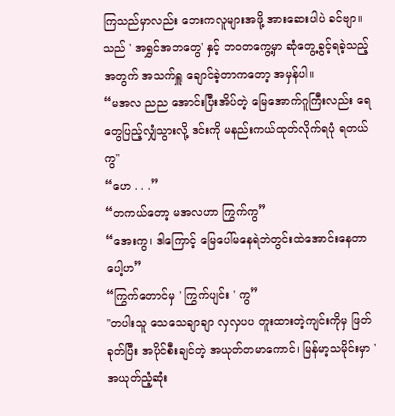ကြသည်မှာလည်း ဘေးကလူများအဖို့ အားဆေးပါပဲ ခင်ဗျာ။ သည် ' အရွှင်အဘတွေ' နှင့် ဘဝတကွေ့မှာ ဆုံတွေ့ခွင့်ရခဲ့သည့်အတွက် အသက်ရှူ ချောင်ခဲ့တာကတော့ အမှန်ပါ။
“မအလ ညည အောင်းပြီးအိပ်တဲ့ မြေအောက်ဂူကြီးလည်း ရေတွေပြည့်လျှံသွားလို့ ဒင်းကို မနည်းကယ်ထုတ်လိုက်ရပုံ ရတယ်ကွ"
“ဟေ . . .”
“တကယ်တော့ မအလဟာ ကြွက်ကွ”
“အေးကွ၊ ဒါကြောင့် မြေပေါ်မနေရဲဘဲတွင်းထဲအောင်းနေတာပေါ့ဟ”
“ကြွက်တောင်မှ ' ကြွက်ပျင်း ' ကွ”
"တပါးသူ သေသေချာချာ လှလှပပ တူးထားတဲ့ကျင်းကိုမှ ဖြတ်ခုတ်ပြီး အပိုင်စီးချင်တဲ့ အယုတ်တမာကောင်၊ မြန်မာ့သမိုင်းမှာ ' အယုတ်ညံ့ဆုံး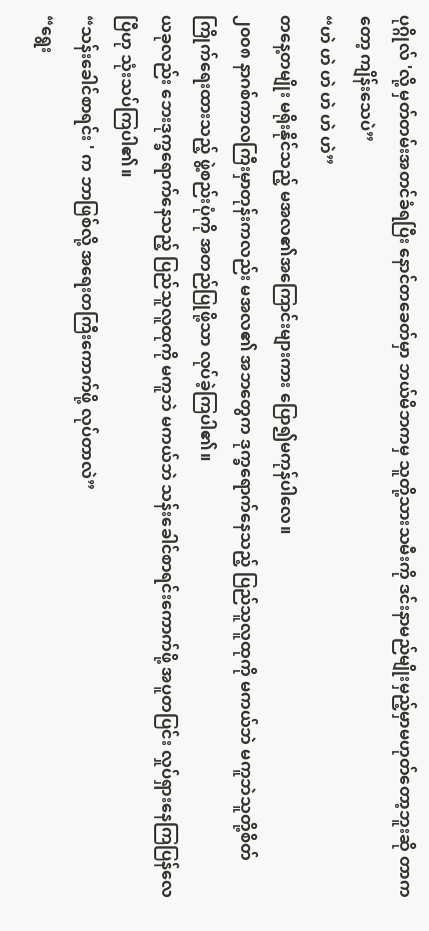ပုဂ္ဂိုလ် 'လို့ မှတ်တမ်းအတင်ခံရပြီး နောင်တခေတ်မှာ ဘယ်မိဘကမှ သူတို့သားသမီးကို ဒင်းနာမည်မျိုးမှည့်မှာမဟုတ်တော့ဘူးဆို တာကတော့ ကျိန်းသေပဲ”
“ဟဲ ဟဲ ဟဲ ဟဲ ဟဲ ဟဲ”
တနေ့တမျိုး မရိုးနိုင်သည့် မအလ၏အကြောင်းများကား ပြော၍မကုန်ပါလေ။
၂၀၀၈ နာဂစ်ကာလကြီးမှာတုန်းကလည်း မအလ၏ အဘတွေက ဒုက္ခရောက်နေသည့် ပြည်သူလူထုကို မကယ်ဘဲ မကူဘဲသူတို့စိတ်ကြိုက်ရေးထားသည့် ဖွဲ့စည်းပုံကို အတည်ပြုဖို့သာ လုပ်ခဲ့ကြပါ၏။
ယခုလည်း ဘေးဒုက္ခရောက်နေသည့် ပြည်သူလူထုကို မကူဘဲ မကယ်ဘဲ သန်းခေါင်စာရင်းကောက်ဖို့ အပူတပြင်း လှုပ်ရှားနေကြပြန်လေပြီဟု သုံးသပ်ကြပါ၏။
“သန်းခေါင်စာရင်း ' က ဘာဖြစ်လို့ အရေးတကြီးကောက်ဖို့ လုပ်တာလဲ”
“ရွေး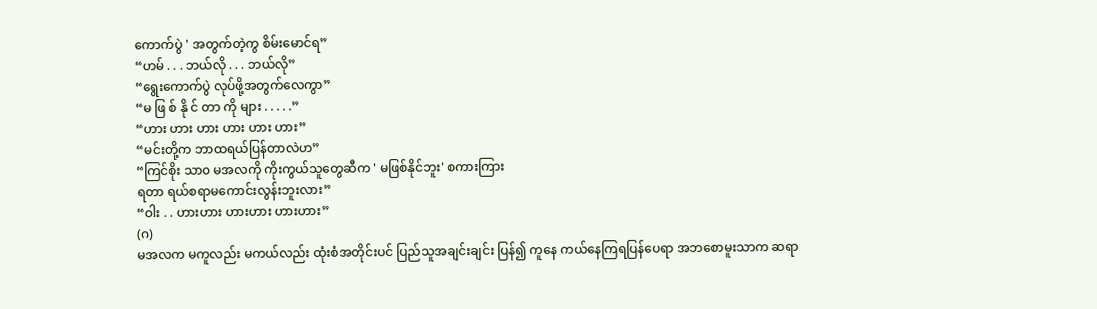ကောက်ပွဲ ' အတွက်တဲ့ကွ စိမ်းမောင်ရ”
“ဟမ် . . . ဘယ်လို . . . ဘယ်လို”
“ရွေးကောက်ပွဲ လုပ်ဖို့အတွက်လေကွာ”
“မ ဖြ စ် နို င် တာ ကို များ . . . . .”
“ဟား ဟား ဟား ဟား ဟား ဟား”
“မင်းတို့က ဘာထရယ်ပြန်တာလဲဟ”
“ကြင်စိုး သာ၀ မအလကို ကိုးကွယ်သူတွေဆီက ' မဖြစ်နိုင်ဘူး' စကားကြား
ရတာ ရယ်စရာမကောင်းလွန်းဘူးလား”
“ဝါး . . ဟားဟား ဟားဟား ဟားဟား”
(ဂ)
မအလက မကူလည်း မကယ်လည်း ထုံးစံအတိုင်းပင် ပြည်သူအချင်းချင်း ပြန်၍ ကူနေ ကယ်နေကြရပြန်ပေရာ အဘစောမူးသာက ဆရာ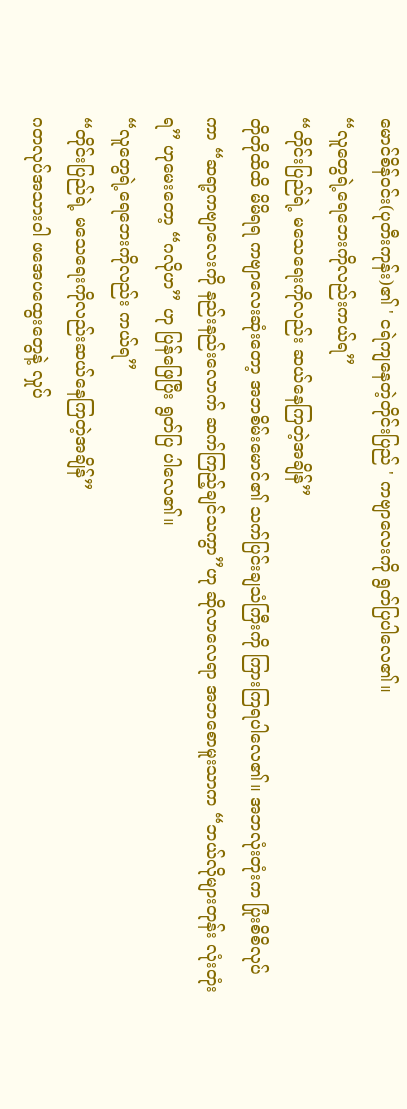မောင်စိန်ဝင်း(ပုတီးကုန်း)၏ ' ငရဲကျနေတဲ့တိုင်းပြည် ' ကဗျာလေးကို ရွတ်ပြပါလေ၏။
“လူတွေရဲ့ရေဘေးကိုလည်းကယ်ရ”
“တိုင်းပြည်ရဲ့ မသေရေးကိုလည်း ဆယ်နေကြတဲ့အချိန်”
တိုတိုထိထိ မိမိရရ ကဗျာလေးဆုံးတော့ အဘစိမ်းမောင်၏ သက်ပြင်းချသံကြီးကို ကြားကြရပါလေ၏။ အဘလုံးတုံးက ပြုံးစိစိလုပ်ကာ “ဆရာ့ကဗျာလေးကို နည်းနည်းလောက် ဆက်ကြည့်ချင်သကွာ”ဟု ဆိုလာလေရာ အဘစောမူးသာက “ဘယ်လိုများတုန်း လုံးတုံးရ” ဟုမေးတော့ “ဂလိုဟ” ဟု ပြန်ဖြေပြီး ရွတ်ပြ ပါလေ၏။
“လူတွေရဲ့ရေဘေးကိုလည်း ကယ်ရ”
“တိုင်းပြည်ရဲ့ မသေရေးကိုလည်းဆယ်နေကြတဲ့အချိန်”
ဂတလုပ်အသားဝါ ဖအေပထွေးတွေနဲ့ လှုပ်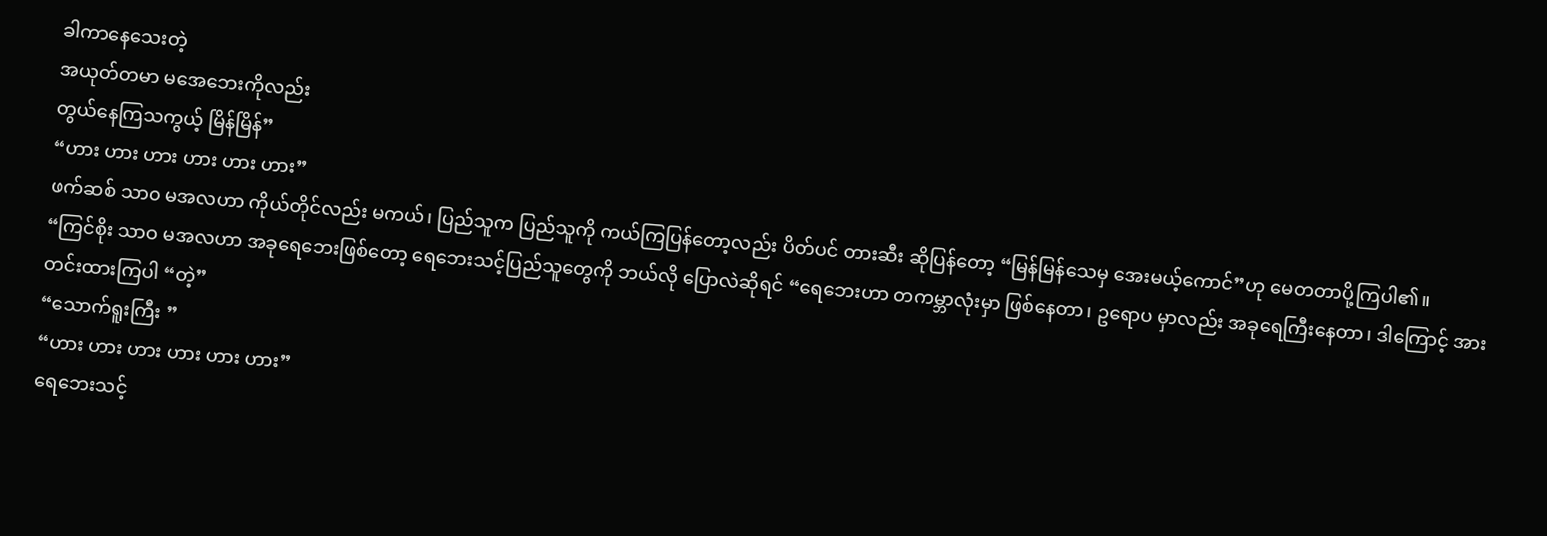ခါကာနေသေးတဲ့
အယုတ်တမာ မအေဘေးကိုလည်း
တွယ်နေကြသကွယ့် မြိန်မြိန်”
“ဟား ဟား ဟား ဟား ဟား ဟား”
ဖက်ဆစ် သာ၀ မအလဟာ ကိုယ်တိုင်လည်း မကယ်၊ ပြည်သူက ပြည်သူကို ကယ်ကြပြန်တော့လည်း ပိတ်ပင် တားဆီး ဆိုပြန်တော့ “မြန်မြန်သေမှ အေးမယ့်ကောင်”ဟု မေတတာပို့ကြပါ၏။
“ကြင်စိုး သာဝ မအလဟာ အခုရေဘေးဖြစ်တော့ ရေဘေးသင့်ပြည်သူတွေကို ဘယ်လို ပြောလဲဆိုရင် “ရေဘေးဟာ တကမ္ဘာလုံးမှာ ဖြစ်နေတာ၊ ဥရောပ မှာလည်း အခုရေကြီးနေတာ၊ ဒါကြောင့် အားတင်းထားကြပါ “တဲ့”
“သောက်ရူးကြီး ”
“ဟား ဟား ဟား ဟား ဟား ဟား”
ရေဘေးသင့်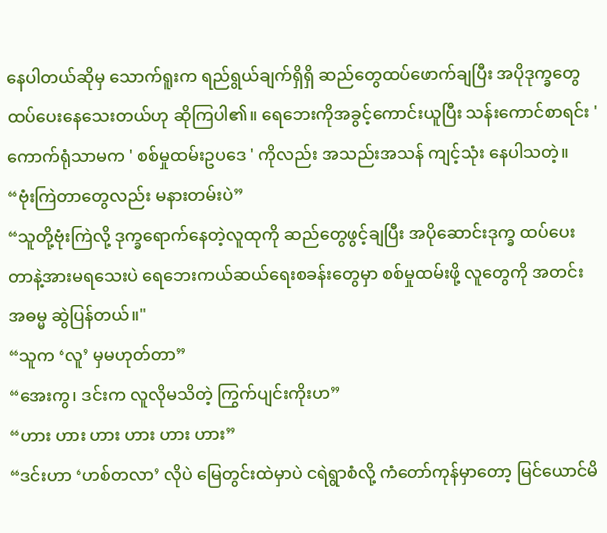နေပါတယ်ဆိုမှ သောက်ရူးက ရည်ရွယ်ချက်ရှိရှိ ဆည်တွေထပ်ဖောက်ချပြီး အပိုဒုက္ခတွေ ထပ်ပေးနေသေးတယ်ဟု ဆိုကြပါ၏။ ရေဘေးကိုအခွင့်ကောင်းယူပြီး သန်းကောင်စာရင်း ' ကောက်ရုံသာမက ' စစ်မှုထမ်းဥပဒေ ' ကိုလည်း အသည်းအသန် ကျင့်သုံး နေပါသတဲ့။
“ဗုံးကြဲတာတွေလည်း မနားတမ်းပဲ”
“သူတို့ဗုံးကြဲလို့ ဒုက္ခရောက်နေတဲ့လူထုကို ဆည်တွေဖွင့်ချပြီး အပိုဆောင်းဒုက္ခ ထပ်ပေးတာနဲ့အားမရသေးပဲ ရေဘေးကယ်ဆယ်ရေးစခန်းတွေမှာ စစ်မှုထမ်းဖို့ လူတွေကို အတင်းအဓမ္မ ဆွဲပြန်တယ်။"
“သူက ‘လူ’ မှမဟုတ်တာ”
“အေးကွ၊ ဒင်းက လူလိုမသိတဲ့ ကြွက်ပျင်းကိုးဟ”
“ဟား ဟား ဟား ဟား ဟား ဟား”
“ဒင်းဟာ ‘ဟစ်တလာ’ လိုပဲ မြေတွင်းထဲမှာပဲ ငရဲရွာစံလို့ ကံတော်ကုန်မှာတော့ မြင်ယောင်မိ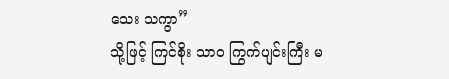သေး သကွာ”
သို့ဖြင့် ကြင်စိုး သာ၀ ကြွက်ပျင်းကြီး မ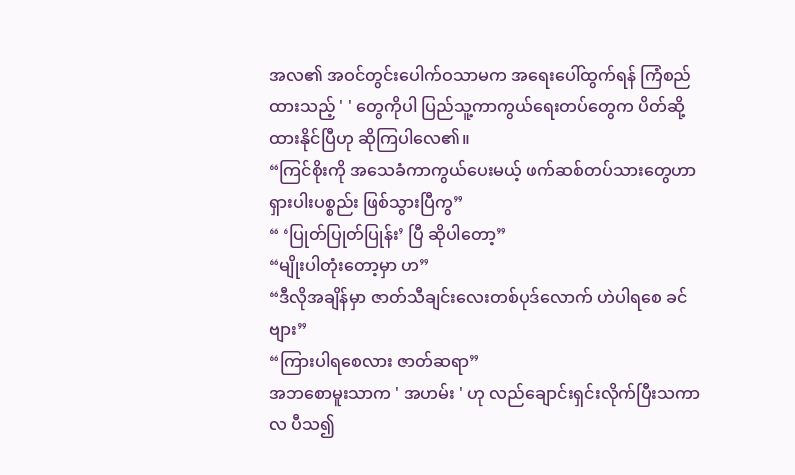အလ၏ အဝင်တွင်းပေါက်ဝသာမက အရေးပေါ်ထွက်ရန် ကြံစည်ထားသည့် ' ' တွေကိုပါ ပြည်သူ့ကာကွယ်ရေးတပ်တွေက ပိတ်ဆို့ထားနိုင်ပြီဟု ဆိုကြပါလေ၏။
“ကြင်စိုးကို အသေခံကာကွယ်ပေးမယ့် ဖက်ဆစ်တပ်သားတွေဟာ ရှားပါးပစ္စည်း ဖြစ်သွားပြီကွ”
“ ‘ပြုတ်ပြုတ်ပြုန်း’ ပြီ ဆိုပါတော့”
“မျိုးပါတုံးတော့မှာ ဟ”
“ဒီလိုအချိန်မှာ ဇာတ်သီချင်းလေးတစ်ပုဒ်လောက် ဟဲပါရစေ ခင်ဗျား”
“ကြားပါရစေလား ဇာတ်ဆရာ”
အဘစောမူးသာက ' အဟမ်း ' ဟု လည်ချောင်းရှင်းလိုက်ပြီးသကာလ ပီသ၍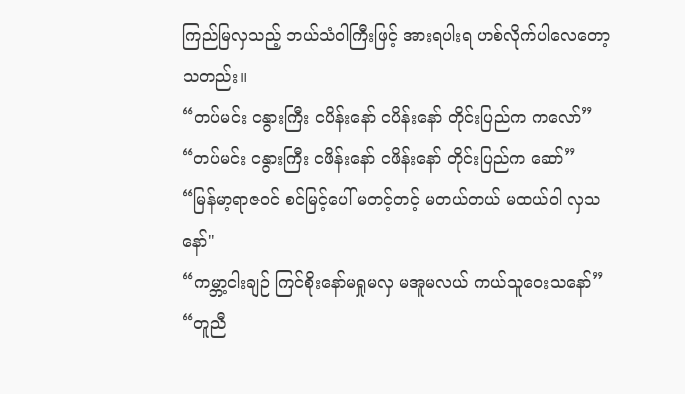ကြည်မြလှသည့် ဘယ်သံဝါကြီးဖြင့် အားရပါးရ ဟစ်လိုက်ပါလေတော့သတည်း။
“တပ်မင်း ငနွားကြီး ငပိန်းနော် ငပိန်းနော် တိုင်းပြည်က ကလော်”
“တပ်မင်း ငနွားကြီး ငဖိန်းနော် ငဖိန်းနော် တိုင်းပြည်က ဆော်”
“မြန်မာ့ရာဇဝင် စင်မြင့်ပေါ် မတင့်တင့် မတယ်တယ် မထယ်ဝါ လှသနော်"
“ကမ္ဘာ့ငါးချဉ် ကြင်စိုးနော်မရှုမလှ မအူမလယ် ကယ်သူဝေးသနော်”
“တူညီ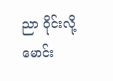ညာ ဝိုင်းလို့မောင်း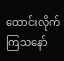ထောင်းလိုက်ကြသနော်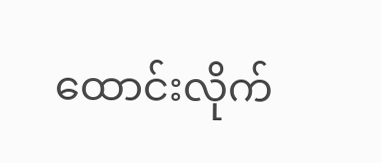ထောင်းလိုက်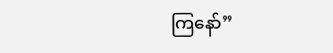ကြနော်”